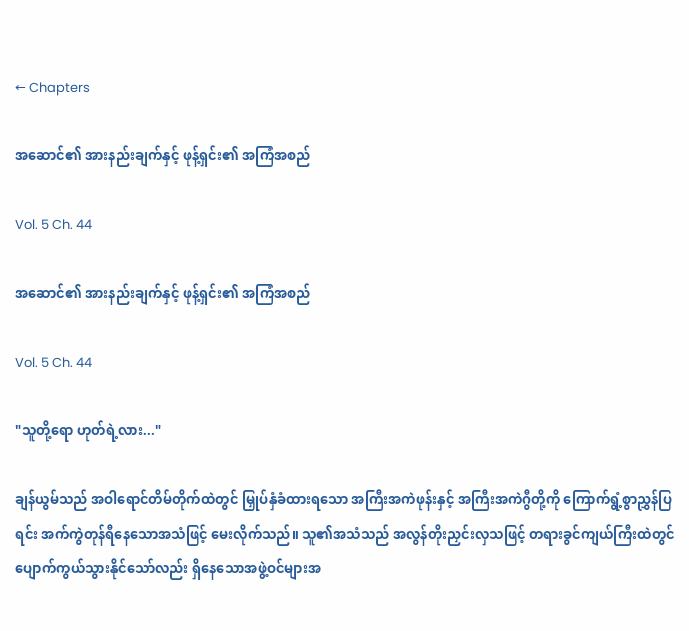← Chapters

အဆောင်၏ အားနည်းချက်နှင့် ဖုန့်ရှင်း၏ အကြံအစည်

Vol. 5 Ch. 44

အဆောင်၏ အားနည်းချက်နှင့် ဖုန့်ရှင်း၏ အကြံအစည်

Vol. 5 Ch. 44

"သူတို့ရော ဟုတ်ရဲ့လား..."

ချန်ယွမ်သည် အဝါရောင်တိမ်တိုက်ထဲတွင် မြှုပ်နှံခံထားရသော အကြီးအကဲဖုန်းနှင့် အကြီးအကဲဂွီတို့ကို ကြောက်ရွံ့စွာညွှန်ပြရင်း အက်ကွဲတုန်ရီနေသောအသံဖြင့် မေးလိုက်သည်။ သူ၏အသံသည် အလွန်တိုးညှင်းလှသဖြင့် တရားခွင်ကျယ်ကြီးထဲတွင် ပျောက်ကွယ်သွားနိုင်သော်လည်း ရှိနေသောအဖွဲ့ဝင်များအ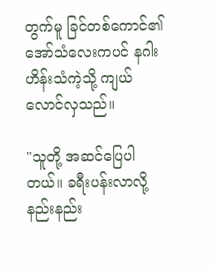တွက်မူ ခြင်တစ်ကောင်၏အော်သံလေးကပင် နဂါးဟိန်းသံကဲ့သို့ ကျယ်လောင်လှသည်။

"သူတို့ အဆင်ပြေပါတယ်။ ခရီးပန်းလာလို့ နည်းနည်း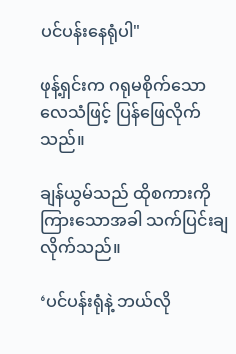ပင်ပန်းနေရုံပါ"

ဖုန့်ရှင်းက ဂရုမစိုက်သောလေသံဖြင့် ပြန်ဖြေလိုက်သည်။

ချန်ယွမ်သည် ထိုစကားကိုကြားသောအခါ သက်ပြင်းချလိုက်သည်။

‘ပင်ပန်းရုံနဲ့ ဘယ်လို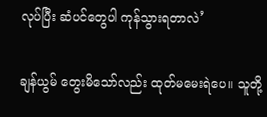လုပ်ပြီး ဆံပင်တွေပါ ကုန်သွားရတာလဲ’

ချန်ယွမ် တွေးမိသော်လည်း ထုတ်မမေးရဲပေ။ သူတို့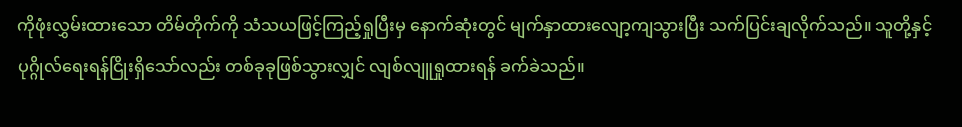ကိုဖုံးလွှမ်းထားသော တိမ်တိုက်ကို သံသယဖြင့်ကြည့်ရှုပြီးမှ နောက်ဆုံးတွင် မျက်နှာထားလျော့ကျသွားပြီး သက်ပြင်းချလိုက်သည်။ သူတို့နှင့် ပုဂ္ဂိုလ်ရေးရန်ငြိုးရှိသော်လည်း တစ်ခုခုဖြစ်သွားလျှင် လျစ်လျူရှုထားရန် ခက်ခဲသည်။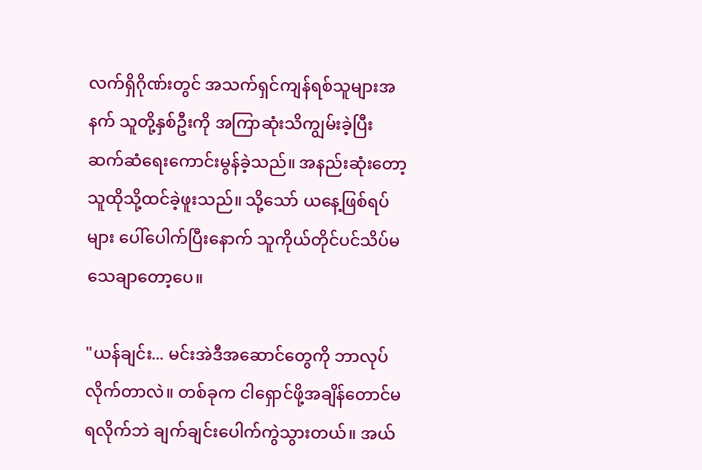လက်ရှိဂိုဏ်းတွင် အသက်ရှင်ကျန်ရစ်သူများအနက် သူတို့နှစ်ဦးကို အကြာဆုံးသိကျွမ်းခဲ့ပြီး ဆက်ဆံရေးကောင်းမွန်ခဲ့သည်။ အနည်းဆုံးတော့ သူထိုသို့ထင်ခဲ့ဖူးသည်။ သို့သော် ယနေ့ဖြစ်ရပ်များ ပေါ်ပေါက်ပြီးနောက် သူကိုယ်တိုင်ပင်သိပ်မသေချာတော့ပေ။

"ယန်ချင်း... မင်းအဲဒီအဆောင်တွေကို ဘာလုပ်လိုက်တာလဲ။ တစ်ခုက ငါရှောင်ဖို့အချိန်တောင်မရလိုက်ဘဲ ချက်ချင်းပေါက်ကွဲသွားတယ်။ အယ်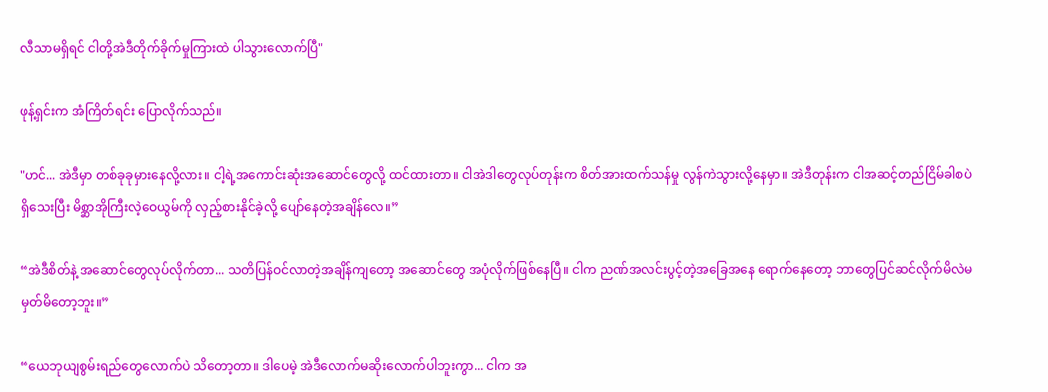လီသာမရှိရင် ငါတို့အဲဒီတိုက်ခိုက်မှုကြားထဲ ပါသွားလောက်ပြီ"

ဖုန့်ရှင်းက အံကြိတ်ရင်း ပြောလိုက်သည်။

"ဟင်... အဲဒီမှာ တစ်ခုခုမှားနေလို့လား။ ငါ့ရဲ့အကောင်းဆုံးအဆောင်တွေလို့ ထင်ထားတာ။ ငါအဲဒါတွေလုပ်တုန်းက စိတ်အားထက်သန်မှု လွန်ကဲသွားလို့နေမှာ။ အဲဒီတုန်းက ငါအဆင့်တည်ငြိမ်ခါစပဲရှိသေးပြီး မိစ္ဆာအိုကြီးလဲ့ဝေယွမ်ကို လှည့်စားနိုင်ခဲ့လို့ ပျော်နေတဲ့အချိန်လေ။”

“အဲဒီစိတ်နဲ့ အဆောင်တွေလုပ်လိုက်တာ... သတိပြန်ဝင်လာတဲ့အချိန်ကျတော့ အဆောင်တွေ အပုံလိုက်ဖြစ်နေပြီ။ ငါက ညဏ်အလင်းပွင့်တဲ့အခြေအနေ ရောက်နေတော့ ဘာတွေပြင်ဆင်လိုက်မိလဲမမှတ်မိတော့ဘူး။”

“ယေဘုယျစွမ်းရည်တွေလောက်ပဲ သိတော့တာ။ ဒါပေမဲ့ အဲဒီလောက်မဆိုးလောက်ပါဘူးကွာ... ငါက အ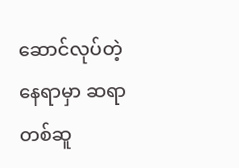ဆောင်လုပ်တဲ့နေရာမှာ ဆရာတစ်ဆူ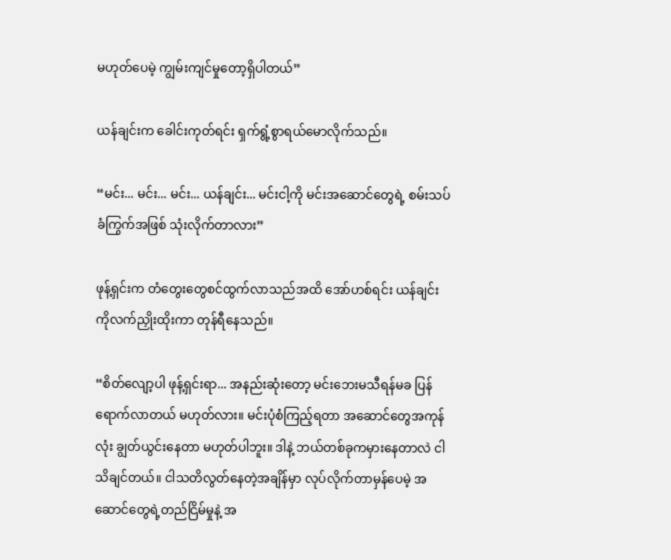မဟုတ်ပေမဲ့ ကျွမ်းကျင်မှုတော့ရှိပါတယ်”

ယန်ချင်းက ခေါင်းကုတ်ရင်း ရှက်ရွံ့စွာရယ်မောလိုက်သည်။

“မင်း... မင်း... မင်း... ယန်ချင်း... မင်းငါ့ကို မင်းအဆောင်တွေရဲ့ စမ်းသပ်ခံကြွက်အဖြစ် သုံးလိုက်တာလား”

ဖုန့်ရှင်းက တံတွေးတွေစင်ထွက်လာသည်အထိ အော်ဟစ်ရင်း ယန်ချင်းကိုလက်ညှိုးထိုးကာ တုန်ရီနေသည်။

“စိတ်လျော့ပါ ဖုန့်ရှင်းရာ... အနည်းဆုံးတော့ မင်းဘေးမသီရန်မခ ပြန်ရောက်လာတယ် မဟုတ်လား။ မင်းပုံစံကြည့်ရတာ အဆောင်တွေအကုန်လုံး ချွတ်ယွင်းနေတာ မဟုတ်ပါဘူး။ ဒါနဲ့ ဘယ်တစ်ခုကမှားနေတာလဲ ငါသိချင်တယ်။ ငါသတိလွတ်နေတဲ့အချိန်မှာ လုပ်လိုက်တာမှန်ပေမဲ့ အဆောင်တွေရဲ့တည်ငြိမ်မှုနဲ့ အ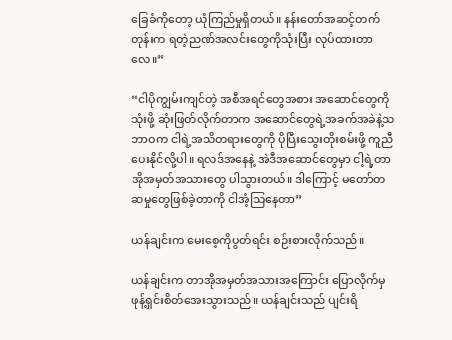ခြေခံကိုတော့ ယုံကြည်မှုရှိတယ်။ နန်းတော်အဆင့်တက်တုန်းက ရတဲ့ညဏ်အလင်းတွေကိုသုံးပြီး လုပ်ထားတာလေ။”

“ငါပိုကျွမ်းကျင်တဲ့ အစီအရင်တွေအစား အဆောင်တွေကိုသုံးဖို့ ဆုံးဖြတ်လိုက်တာက အဆောင်တွေရဲ့အခက်အခဲနဲ့သဘာဝက ငါရဲ့အသိတရားတွေကို ပိုပြီးသွေးတိုးစမ်းဖို့ ကူညီပေးနိုင်လို့ပါ။ ရလဒ်အနေနဲ့ အဲဒီအဆောင်တွေမှာ ငါ့ရဲ့တာအိုအမှတ်အသားတွေ ပါသွားတယ်။ ဒါကြောင့် မတော်တဆမှုတွေဖြစ်ခဲ့တာကို ငါအံ့သြနေတာ”

ယန်ချင်းက မေးစေ့ကိုပွတ်ရင်း စဉ်းစားလိုက်သည်။

ယန်ချင်းက တာအိုအမှတ်အသားအကြောင်း ပြောလိုက်မှ ဖုန့်ရှင်းစိတ်အေးသွားသည်။ ယန်ချင်းသည် ပျင်းရိ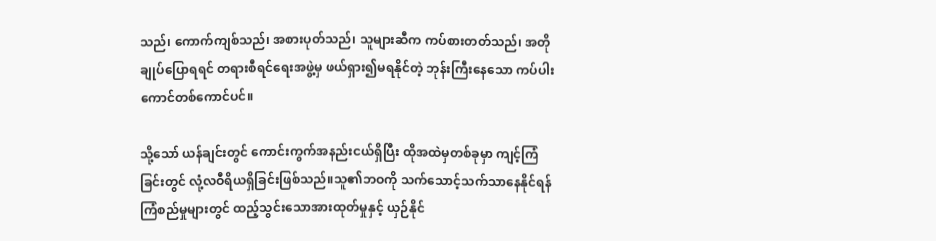သည်၊ ကောက်ကျစ်သည်၊ အစားပုတ်သည်၊ သူများဆီက ကပ်စားတတ်သည်၊ အတိုချုပ်ပြောရရင် တရားစီရင်ရေးအဖွဲ့မှ ဖယ်ရှား၍မရနိုင်တဲ့ ဘုန်းကြီးနေသော ကပ်ပါးကောင်တစ်ကောင်ပင်။

သို့သော် ယန်ချင်းတွင် ကောင်းကွက်အနည်းငယ်ရှိပြီး ထိုအထဲမှတစ်ခုမှာ ကျင့်ကြံခြင်းတွင် လုံ့လဝီရိယရှိခြင်းဖြစ်သည်။သူ၏ဘဝကို သက်သောင့်သက်သာနေနိုင်ရန် ကြံစည်မှုများတွင် ထည့်သွင်းသောအားထုတ်မှုနှင့် ယှဉ်နိုင်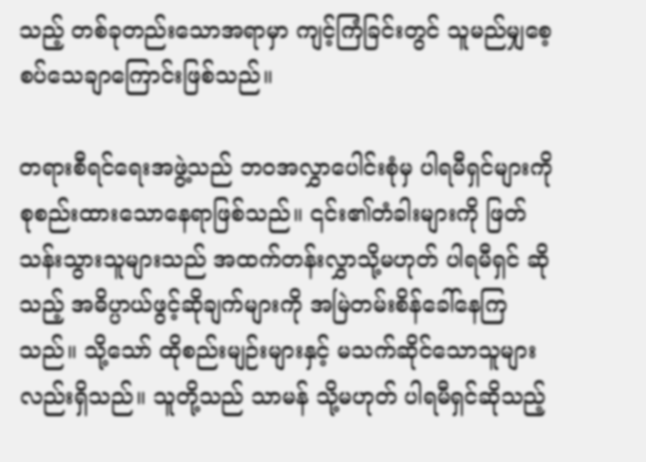သည့် တစ်ခုတည်းသောအရာမှာ ကျင့်ကြံခြင်းတွင် သူမည်မျှစေ့စပ်သေချာကြောင်းဖြစ်သည်။

တရားစီရင်ရေးအဖွဲ့သည် ဘဝအလွှာပေါင်းစုံမှ ပါရမီရှင်များကို စုစည်းထားသောနေရာဖြစ်သည်။ ၎င်း၏တံခါးများကို ဖြတ်သန်းသွားသူများသည် အထက်တန်းလွှာသို့မဟုတ် ပါရမီရှင် ဆိုသည့် အဓိပ္ပာယ်ဖွင့်ဆိုချက်များကို အမြဲတမ်းစိန်ခေါ်နေကြသည်။ သို့သော် ထိုစည်းမျဉ်းများနှင့် မသက်ဆိုင်သောသူများလည်းရှိသည်။ သူတို့သည် သာမန် သို့မဟုတ် ပါရမီရှင်ဆိုသည့်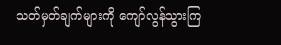သတ်မှတ်ချက်များကို ကျော်လွန်သွားကြ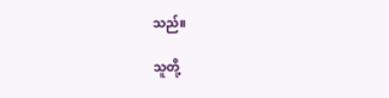သည်။

သူတို့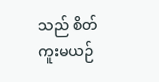သည် စိတ်ကူးမယဉ်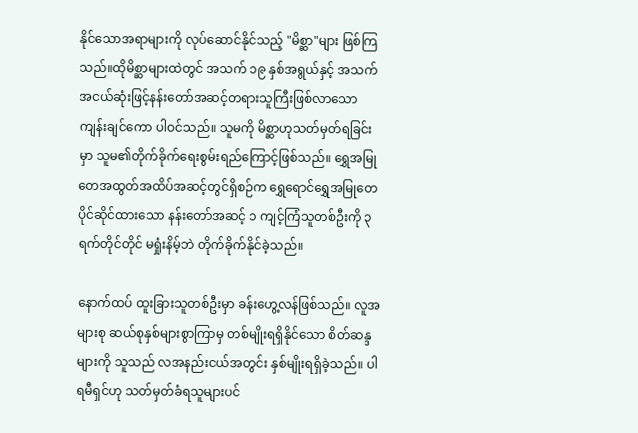နိုင်သောအရာများကို လုပ်ဆောင်နိုင်သည့် "မိစ္ဆာ"များ ဖြစ်ကြသည်။ထိုမိစ္ဆာများထဲတွင် အသက် ၁၉ နှစ်အရွယ်နှင့် အသက်အငယ်ဆုံးဖြင့်နန်းတော်အဆင့်တရားသူကြီးဖြစ်လာသော ကျန်းချင်ကော ပါဝင်သည်။ သူမကို မိစ္ဆာဟုသတ်မှတ်ရခြင်းမှာ သူမ၏တိုက်ခိုက်ရေးစွမ်းရည်ကြောင့်ဖြစ်သည်။ ရွှေအမြုတေအထွတ်အထိပ်အဆင့်တွင်ရှိစဉ်က ရွှေရောင်ရွှေအမြုတေပိုင်ဆိုင်ထားသော နန်းတော်အဆင့် ၁ ကျင့်ကြံသူတစ်ဦးကို ၃ ရက်တိုင်တိုင် မရှုံးနိမ့်ဘဲ တိုက်ခိုက်နိုင်ခဲ့သည်။

နောက်ထပ် ထူးခြားသူတစ်ဦးမှာ ခန်းဟွေ့လန်ဖြစ်သည်။ လူအများစု ဆယ်စုနှစ်များစွာကြာမှ တစ်မျိုးရရှိနိုင်သော စိတ်ဆန္ဒများကို သူသည် လအနည်းငယ်အတွင်း နှစ်မျိုးရရှိခဲ့သည်။ ပါရမီရှင်ဟု သတ်မှတ်ခံရသူများပင်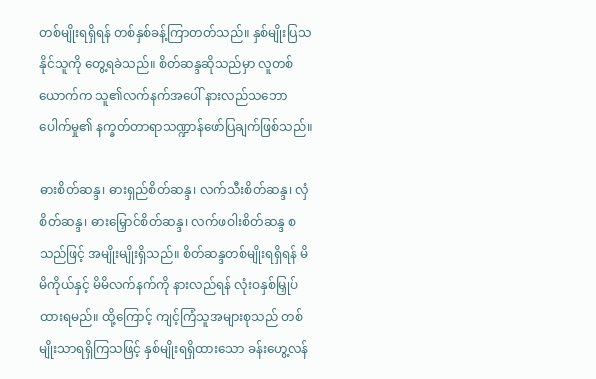တစ်မျိုးရရှိရန် တစ်နှစ်ခန့်ကြာတတ်သည်။ နှစ်မျိုးပြသနိုင်သူကို တွေ့ရခဲသည်။ စိတ်ဆန္ဒဆိုသည်မှာ လူတစ်ယောက်က သူ၏လက်နက်အပေါ် နားလည်သဘောပေါက်မှု၏ နက္ခတ်တာရာသဏ္ဍာန်ဖော်ပြချက်ဖြစ်သည်။

ဓားစိတ်ဆန္ဒ၊ ဓားရှည်စိတ်ဆန္ဒ၊ လက်သီးစိတ်ဆန္ဒ၊ လှံစိတ်ဆန္ဒ၊ ဓားမြှောင်စိတ်ဆန္ဒ၊ လက်ဖဝါးစိတ်ဆန္ဒ စသည်ဖြင့် အမျိုးမျိုးရှိသည်။ စိတ်ဆန္ဒတစ်မျိုးရရှိရန် မိမိကိုယ်နှင့် မိမိလက်နက်ကို နားလည်ရန် လုံးဝနှစ်မြှုပ်ထားရမည်။ ထို့ကြောင့် ကျင့်ကြံသူအများစုသည် တစ်မျိုးသာရရှိကြသဖြင့် နှစ်မျိုးရရှိထားသော ခန်းဟွေ့လန်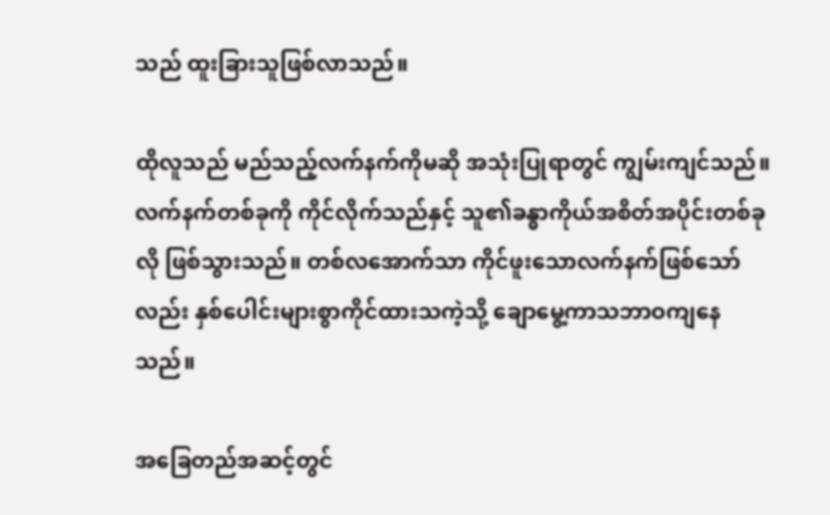သည် ထူးခြားသူဖြစ်လာသည်။

ထိုလူသည် မည်သည့်လက်နက်ကိုမဆို အသုံးပြုရာတွင် ကျွမ်းကျင်သည်။ လက်နက်တစ်ခုကို ကိုင်လိုက်သည်နှင့် သူ၏ခန္ဓာကိုယ်အစိတ်အပိုင်းတစ်ခုလို ဖြစ်သွားသည်။ တစ်လအောက်သာ ကိုင်ဖူးသောလက်နက်ဖြစ်သော်လည်း နှစ်ပေါင်းများစွာကိုင်ထားသကဲ့သို့ ချောမွေ့ကာသဘာဝကျနေသည်။

အခြေတည်အဆင့်တွင်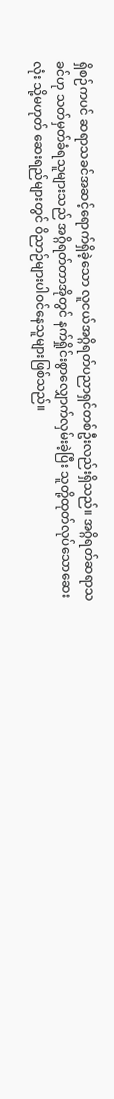ရှိစဉ်ကပင် ဆရာသခင်အဆင့်ရောက်ရှိခဲ့သော လူငယ်အဂ္ဂိရတ်ပညာရှင်တစ်ဦးလည်းရှိသည်။ အဂ္ဂိရတ်ဆရာသခင်ဟု သတ်မှတ်ခံရသူများသည် အဂ္ဂိရတ်တာအိုတွင် နက်ရှိုင်းစွာလျှောက်လှမ်းခဲ့ပြီး သူတို့ထုတ်လုပ်သောဆေးလုံး သို့မဟုတ် ဆေးရည်များတွင် ဝိညာဉ်များပါဝင်နေသူများဖြစ်သည်။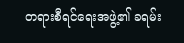တရားစီရင်ရေးအဖွဲ့၏ ခရမ်း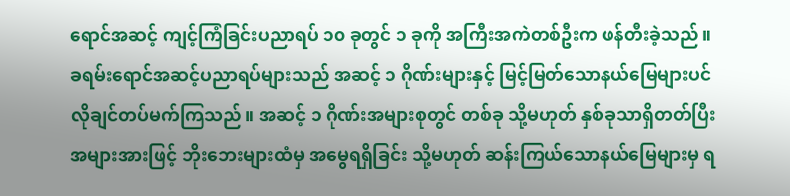ရောင်အဆင့် ကျင့်ကြံခြင်းပညာရပ် ၁၀ ခုတွင် ၁ ခုကို အကြီးအကဲတစ်ဦးက ဖန်တီးခဲ့သည်။ ခရမ်းရောင်အဆင့်ပညာရပ်များသည် အဆင့် ၁ ဂိုဏ်းများနှင့် မြင့်မြတ်သောနယ်မြေများပင် လိုချင်တပ်မက်ကြသည်။ အဆင့် ၁ ဂိုဏ်းအများစုတွင် တစ်ခု သို့မဟုတ် နှစ်ခုသာရှိတတ်ပြီး အများအားဖြင့် ဘိုးဘေးများထံမှ အမွေရရှိခြင်း သို့မဟုတ် ဆန်းကြယ်သောနယ်မြေများမှ ရ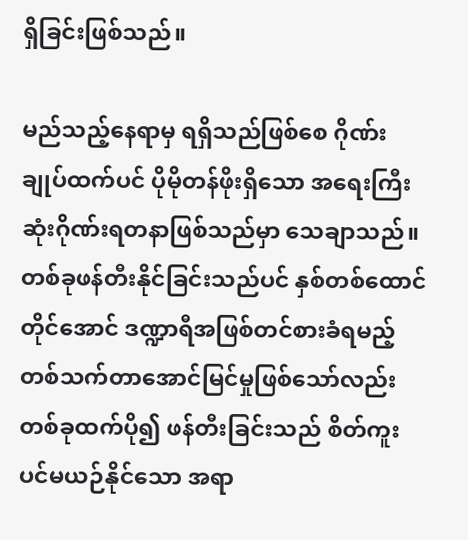ရှိခြင်းဖြစ်သည်။

မည်သည့်နေရာမှ ရရှိသည်ဖြစ်စေ ဂိုဏ်းချုပ်ထက်ပင် ပိုမိုတန်ဖိုးရှိသော အရေးကြီးဆုံးဂိုဏ်းရတနာဖြစ်သည်မှာ သေချာသည်။ တစ်ခုဖန်တီးနိုင်ခြင်းသည်ပင် နှစ်တစ်ထောင်တိုင်အောင် ဒဏ္ဍာရီအဖြစ်တင်စားခံရမည့် တစ်သက်တာအောင်မြင်မှုဖြစ်သော်လည်း တစ်ခုထက်ပို၍ ဖန်တီးခြင်းသည် စိတ်ကူးပင်မယဉ်နိုင်သော အရာ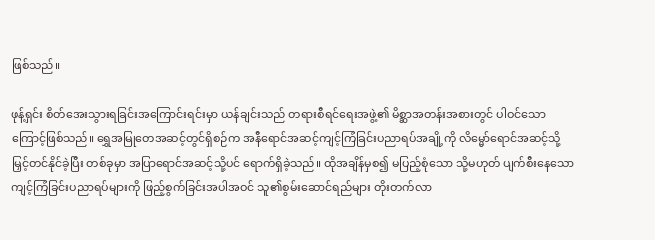ဖြစ်သည်။

ဖုန့်ရှင်း စိတ်အေးသွားရခြင်းအကြောင်းရင်းမှာ ယန်ချင်းသည် တရားစီရင်ရေးအဖွဲ့၏ မိစ္ဆာအတန်းအစားတွင် ပါဝင်သောကြောင့်ဖြစ်သည်။ ရွှေအမြုတေအဆင့်တွင်ရှိစဉ်က အနီရောင်အဆင့်ကျင့်ကြံခြင်းပညာရပ်အချို့ကို လိမ္မော်ရောင်အဆင့်သို့ မြှင့်တင်နိုင်ခဲ့ပြီး တစ်ခုမှာ အပြာရောင်အဆင့်သို့ပင် ရောက်ရှိခဲ့သည်။ ထိုအချိန်မှစ၍ မပြည့်စုံသော သို့မဟုတ် ပျက်စီးနေသော ကျင့်ကြံခြင်းပညာရပ်များကို ဖြည့်စွက်ခြင်းအပါအဝင် သူ၏စွမ်းဆောင်ရည်များ တိုးတက်လာ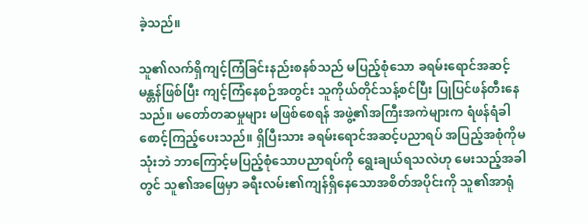ခဲ့သည်။

သူ၏လက်ရှိကျင့်ကြံခြင်းနည်းစနစ်သည် မပြည့်စုံသော ခရမ်းရောင်အဆင့်မန္တန်ဖြစ်ပြီး ကျင့်ကြံနေစဉ်အတွင်း သူကိုယ်တိုင်သန့်စင်ပြီး ပြုပြင်ဖန်တီးနေသည်။ မတော်တဆမှုများ မဖြစ်စေရန် အဖွဲ့၏အကြီးအကဲများက ရံဖန်ရံခါစောင့်ကြည့်ပေးသည်။ ရှိပြီးသား ခရမ်းရောင်အဆင့်ပညာရပ် အပြည့်အစုံကိုမသုံးဘဲ ဘာကြောင့်မပြည့်စုံသောပညာရပ်ကို ရွေးချယ်ရသလဲဟု မေးသည့်အခါတွင် သူ၏အဖြေမှာ ခရီးလမ်း၏ကျန်ရှိနေသောအစိတ်အပိုင်းကို သူ၏အာရုံ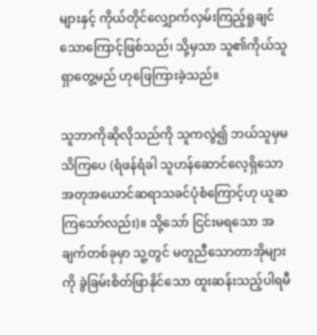များနှင့် ကိုယ်တိုင်လျှောက်လှမ်းကြည့်ရှုချင်သောကြောင့်ဖြစ်သည်၊ သို့မှသာ သူ၏ကိုယ်သူရှာတွေ့မည် ဟုဖြေကြားခဲ့သည်။

သူဘာကိုဆိုလိုသည်ကို သူကလွဲ၍ ဘယ်သူမှမသိကြပေ (ရံဖန်ရံခါ သူဟန်ဆောင်လေ့ရှိသော အတုအယောင်ဆရာသခင်ပုံစံကြောင့်ဟု ယူဆကြသော်လည်း)။ သို့သော် ငြင်းမရသော အချက်တစ်ခုမှာ သူ့တွင် မတူညီသောတာအိုများကို ခွဲခြမ်းစိတ်ဖြာနိုင်သော ထူးဆန်းသည့်ပါရမီ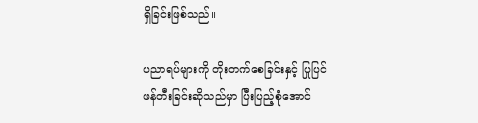ရှိခြင်းဖြစ်သည်။

ပညာရပ်များကို တိုးတက်စေခြင်းနှင့် ပြုပြင်ဖန်တီးခြင်းဆိုသည်မှာ ပြီးပြည့်စုံအောင်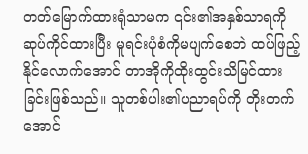တတ်မြောက်ထားရုံသာမက ၎င်း၏အနှစ်သာရကို ဆုပ်ကိုင်ထားပြီး မူရင်းပုံစံကိုမပျက်စေဘဲ ထပ်ဖြည့်နိုင်လောက်အောင် တာအိုကိုထိုးထွင်းသိမြင်ထားခြင်းဖြစ်သည်။ သူတစ်ပါး၏ပညာရပ်ကို တိုးတက်အောင်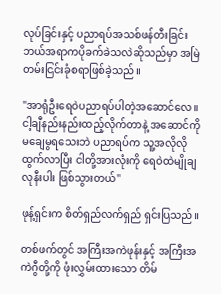လုပ်ခြင်းနှင့် ပညာရပ်အသစ်ဖန်တီးခြင်း ဘယ်အရာကပိုခက်ခဲသလဲဆိုသည်မှာ အမြဲတမ်းငြင်းခုံစရာဖြစ်ခဲ့သည်။

"အာရုံဦးရေဝဲပညာရပ်ပါတဲ့အဆောင်လေ။ ငါ့ချီနည်းနည်းထည့်လိုက်တာနဲ့ အဆောင်ကိုမချေမွရသေးဘဲ ပညာရပ်က သူ့အလိုလိုထွက်လာပြီး ငါတို့အားလုံးကို ရေဝဲထဲမျိုချလုနီးပါး ဖြစ်သွားတယ်"

ဖုန့်ရှင်းက စိတ်ရှည်လက်ရှည် ရှင်းပြသည်။

တစ်ဖက်တွင် အကြီးအကဲဖုန်းနှင့် အကြီးအကဲဂွီတို့ကို ဖုံးလွှမ်းထားသော တိမ်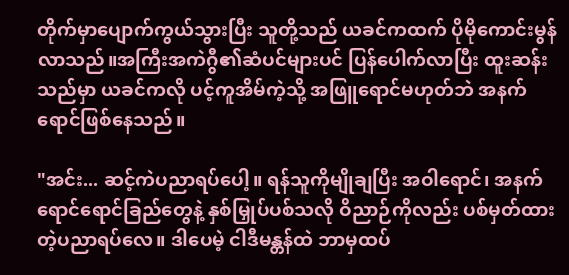တိုက်မှာပျောက်ကွယ်သွားပြီး သူတို့သည် ယခင်ကထက် ပိုမိုကောင်းမွန်လာသည်။အကြီးအကဲဂွီ၏ဆံပင်များပင် ပြန်ပေါက်လာပြီး ထူးဆန်းသည်မှာ ယခင်ကလို ပင့်ကူအိမ်ကဲ့သို့ အဖြူရောင်မဟုတ်ဘဲ အနက်ရောင်ဖြစ်နေသည်။

"အင်း... ဆင့်ကဲပညာရပ်ပေါ့။ ရန်သူကိုမျိုချပြီး အဝါရောင်၊ အနက်ရောင်ရောင်ခြည်တွေနဲ့ နှစ်မြှုပ်ပစ်သလို ဝိညာဉ်ကိုလည်း ပစ်မှတ်ထားတဲ့ပညာရပ်လေ။ ဒါပေမဲ့ ငါဒီမန္တန်ထဲ ဘာမှထပ်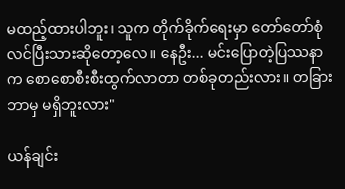မထည့်ထားပါဘူး၊ သူက တိုက်ခိုက်ရေးမှာ တော်တော်စုံလင်ပြီးသားဆိုတော့လေ။ နေဦး... မင်းပြောတဲ့ပြဿနာက စောစောစီးစီးထွက်လာတာ တစ်ခုတည်းလား။ တခြားဘာမှ မရှိဘူးလား"

ယန်ချင်း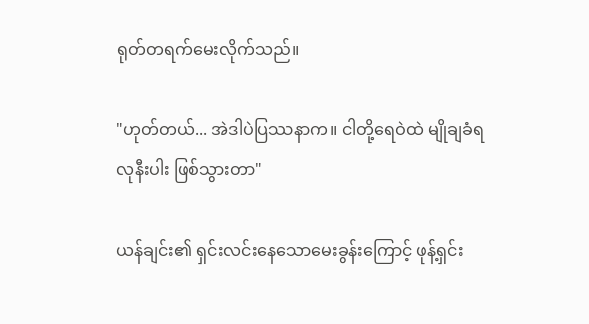ရုတ်တရက်မေးလိုက်သည်။

"ဟုတ်တယ်... အဲဒါပဲပြဿနာက။ ငါတို့ရေဝဲထဲ မျိုချခံရလုနီးပါး ဖြစ်သွားတာ"

ယန်ချင်း၏ ရှင်းလင်းနေသောမေးခွန်းကြောင့် ဖုန့်ရှင်း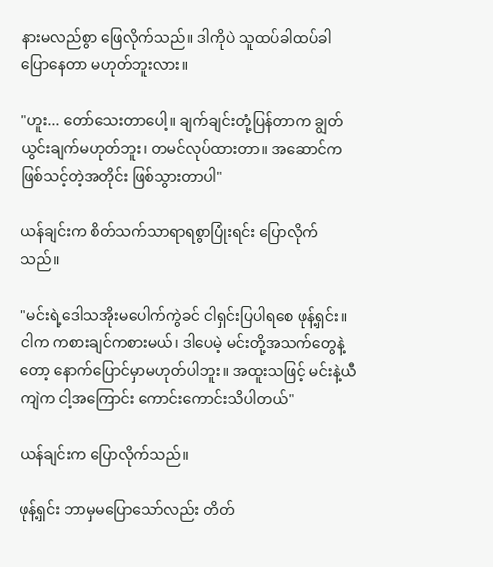နားမလည်စွာ ဖြေလိုက်သည်။ ဒါကိုပဲ သူထပ်ခါထပ်ခါပြောနေတာ မဟုတ်ဘူးလား။

"ဟူး... တော်သေးတာပေါ့။ ချက်ချင်းတုံ့ပြန်တာက ချွတ်ယွင်းချက်မဟုတ်ဘူး၊ တမင်လုပ်ထားတာ။ အဆောင်က ဖြစ်သင့်တဲ့အတိုင်း ဖြစ်သွားတာပါ"

ယန်ချင်းက စိတ်သက်သာရာရစွာပြုံးရင်း ပြောလိုက်သည်။

"မင်းရဲ့ဒေါသအိုးမပေါက်ကွဲခင် ငါရှင်းပြပါရစေ ဖုန့်ရှင်း။ ငါက ကစားချင်ကစားမယ်၊ ဒါပေမဲ့ မင်းတို့အသက်တွေနဲ့တော့ နောက်ပြောင်မှာမဟုတ်ပါဘူး။ အထူးသဖြင့် မင်းနဲ့ယီကျဲက ငါ့အကြောင်း ကောင်းကောင်းသိပါတယ်"

ယန်ချင်းက ပြောလိုက်သည်။

ဖုန့်ရှင်း ဘာမှမပြောသော်လည်း တိတ်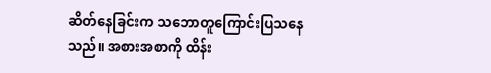ဆိတ်နေခြင်းက သဘောတူကြောင်းပြသနေသည်။ အစားအစာကို ထိန်း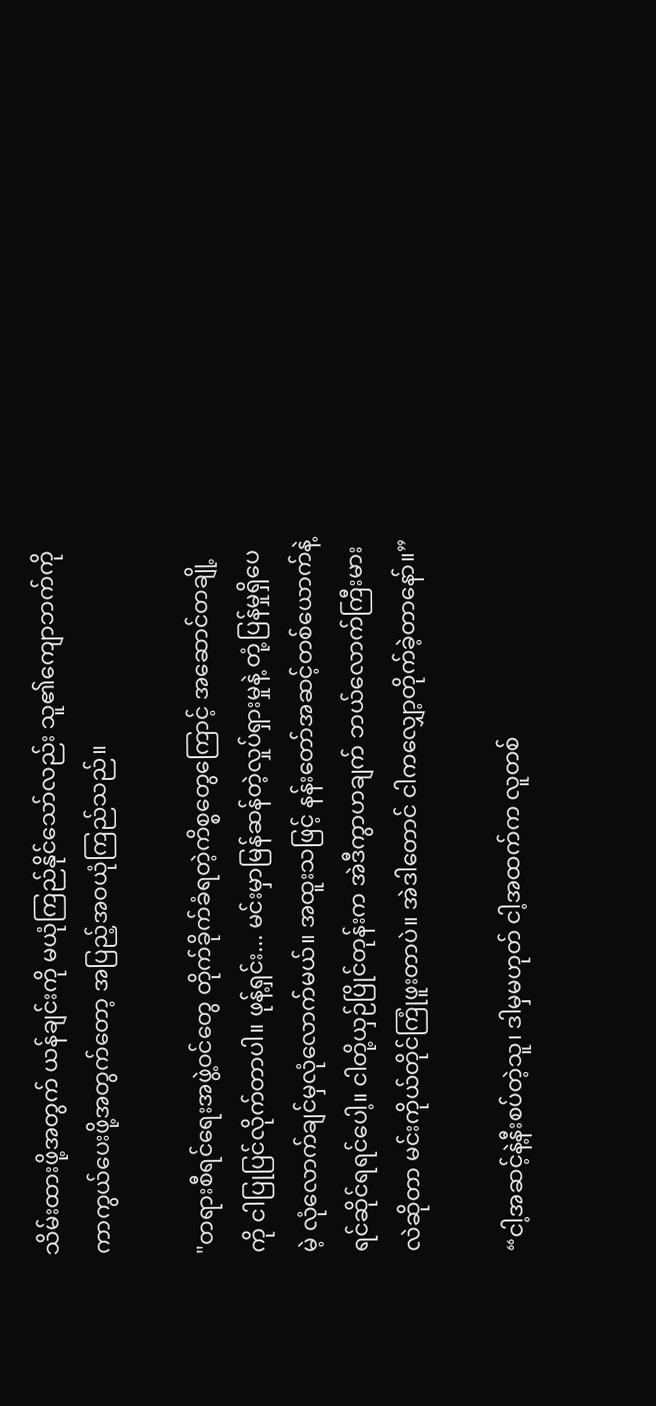သိမ်းထားဖို့အတွက် ယန်ချင်းကို မယုံကြည်နိုင်သော်လည်း သူ၏ကျောဘက်ကို ကာကွယ်ပေးဖို့အတွက်တော့ အပြည့်အဝယုံကြည်သည်။

"တရားစီရင်ရေးအဖွဲ့ဝင်တွေ တိုက်ခိုက်ခံရတဲ့ကိစ္စတွေကြောင့် အဆောင်တချို့ကို ငါပြုပြင်လိုက်တာပါ။ ဖုန့်ရှင်း... မင်းမှာမြန်ဆန်တဲ့လှုပ်ရှားမှုနဲ့ တုံ့ပြန်မှုရှိပေမဲ့ လုံလောက်ချင်မှလုံလောက်မယ်။ အထူးသဖြင့် နန်းတော်အဆင့်တစ်ယောက်နဲ့ ရင်ဆိုင်ရရင်ပေါ့။ ငါတို့ယှဉ်ပြိုင်တုန်းက အဲဒီကွာဟချက် ဘယ်လောက်ကြီးမားလဲဆိုတာ မင်းကိုယ်တိုင်ကြုံဖူးတာပဲ။ အဲဒါတောင် ငါကလျှော့တိုက်ခဲ့တာနော်။”

“ငါ့အဆင့်နဲ့နီးစပ်တဲ့သူ၊ ဒါမှမဟုတ် ငါ့အထက်က လူတစ်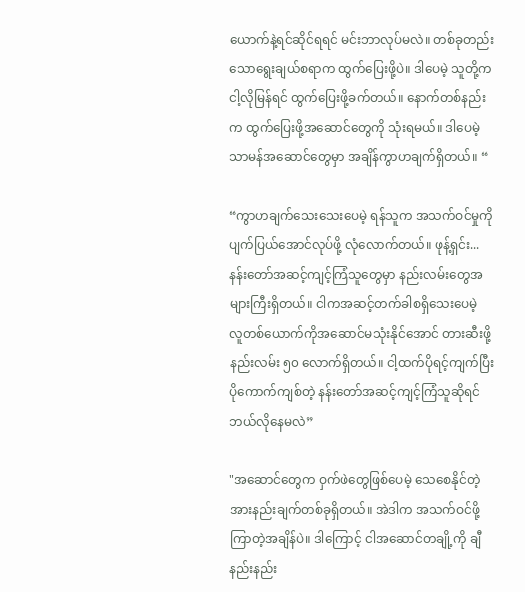ယောက်နဲ့ရင်ဆိုင်ရရင် မင်းဘာလုပ်မလဲ။ တစ်ခုတည်းသောရွေးချယ်စရာက ထွက်ပြေးဖို့ပဲ။ ဒါပေမဲ့ သူတို့ကငါ့လိုမြန်ရင် ထွက်ပြေးဖို့ခက်တယ်။ နောက်တစ်နည်းက ထွက်ပြေးဖို့အဆောင်တွေကို သုံးရမယ်။ ဒါပေမဲ့ သာမန်အဆောင်တွေမှာ အချိန်ကွာဟချက်ရှိတယ်။ “

“ကွာဟချက်သေးသေးပေမဲ့ ရန်သူက အသက်ဝင်မှုကို ပျက်ပြယ်အောင်လုပ်ဖို့ လုံလောက်တယ်။ ဖုန့်ရှင်း... နန်းတော်အဆင့်ကျင့်ကြံသူတွေမှာ နည်းလမ်းတွေအများကြီးရှိတယ်။ ငါကအဆင့်တက်ခါစရှိသေးပေမဲ့ လူတစ်ယောက်ကိုအဆောင်မသုံးနိုင်အောင် တားဆီးဖို့နည်းလမ်း ၅၀ လောက်ရှိတယ်။ ငါ့ထက်ပိုရင့်ကျက်ပြီး ပိုကောက်ကျစ်တဲ့ နန်းတော်အဆင့်ကျင့်ကြံသူဆိုရင် ဘယ်လိုနေမလဲ”

"အဆောင်တွေက ဝှက်ဖဲတွေဖြစ်ပေမဲ့ သေစေနိုင်တဲ့ အားနည်းချက်တစ်ခုရှိတယ်။ အဲဒါက အသက်ဝင်ဖို့ကြာတဲ့အချိန်ပဲ။ ဒါကြောင့် ငါအဆောင်တချို့ကို ချီနည်းနည်း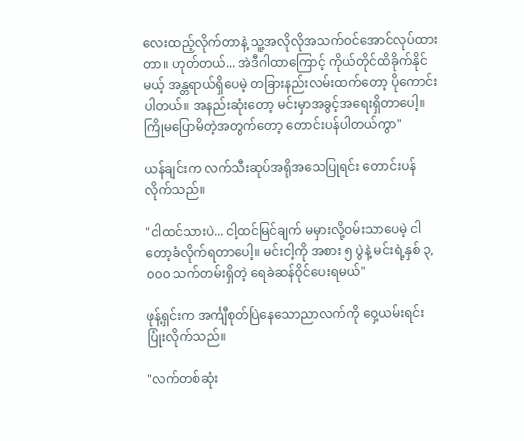လေးထည့်လိုက်တာနဲ့ သူ့အလိုလိုအသက်ဝင်အောင်လုပ်ထားတာ။ ဟုတ်တယ်... အဲဒီဂါထာကြောင့် ကိုယ်တိုင်ထိခိုက်နိုင်မယ့် အန္တရာယ်ရှိပေမဲ့ တခြားနည်းလမ်းထက်တော့ ပိုကောင်းပါတယ်။ အနည်းဆုံးတော့ မင်းမှာအခွင့်အရေးရှိတာပေါ့။ ကြိုမပြောမိတဲ့အတွက်တော့ တောင်းပန်ပါတယ်ကွာ"

ယန်ချင်းက လက်သီးဆုပ်အရိုအသေပြုရင်း တောင်းပန်လိုက်သည်။

"ငါထင်သားပဲ... ငါ့ထင်မြင်ချက် မမှားလို့ဝမ်းသာပေမဲ့ ငါတော့ခံလိုက်ရတာပေါ့။ မင်းငါ့ကို အစား ၅ ပွဲနဲ့ မင်းရဲ့နှစ် ၃,၀၀၀ သက်တမ်းရှိတဲ့ ရေခဲဆန်ဝိုင်ပေးရမယ်"

ဖုန့်ရှင်းက အင်္ကျီစုတ်ပြဲနေသောညာလက်ကို ဝှေ့ယမ်းရင်း ပြုံးလိုက်သည်။

"လက်တစ်ဆုံး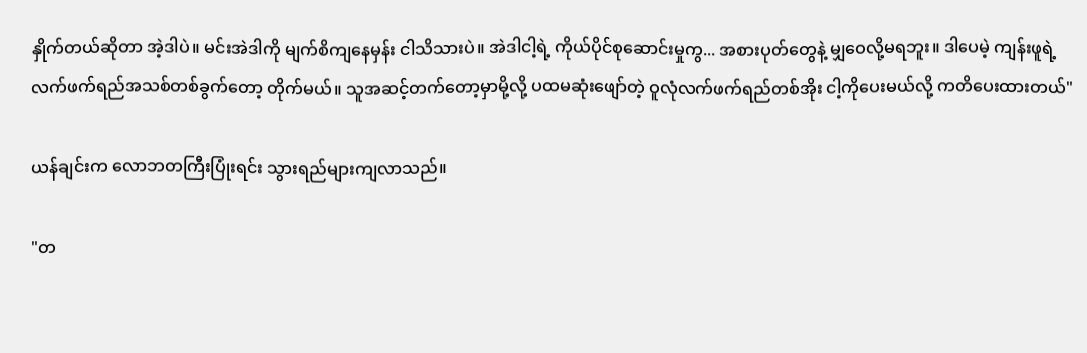နှိုက်တယ်ဆိုတာ အဲ့ဒါပဲ။ မင်းအဲဒါကို မျက်စိကျနေမှန်း ငါသိသားပဲ။ အဲဒါငါ့ရဲ့ ကိုယ်ပိုင်စုဆောင်းမှုကွ... အစားပုတ်တွေနဲ့ မျှဝေလို့မရဘူး။ ဒါပေမဲ့ ကျန်းဖူရဲ့ လက်ဖက်ရည်အသစ်တစ်ခွက်တော့ တိုက်မယ်။ သူအဆင့်တက်တော့မှာမို့လို့ ပထမဆုံးဖျော်တဲ့ ဝူလုံလက်ဖက်ရည်တစ်အိုး ငါ့ကိုပေးမယ်လို့ ကတိပေးထားတယ်"

ယန်ချင်းက လောဘတကြီးပြုံးရင်း သွားရည်များကျလာသည်။

"တ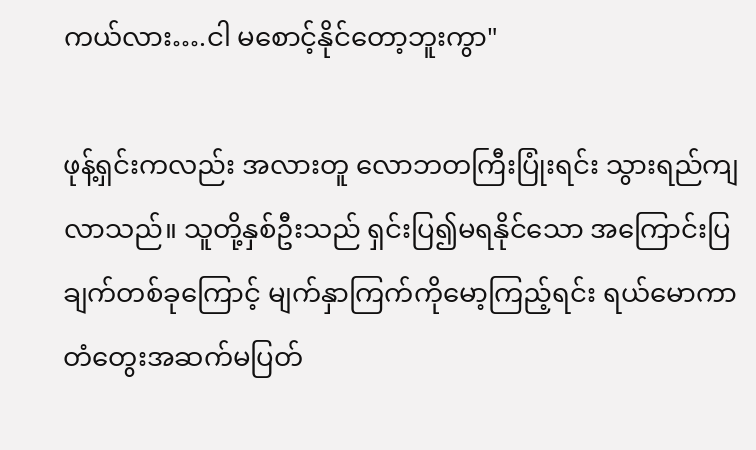ကယ်လား….ငါ မစောင့်နိုင်တော့ဘူးကွာ"

ဖုန့်ရှင်းကလည်း အလားတူ လောဘတကြီးပြုံးရင်း သွားရည်ကျလာသည်။ သူတို့နှစ်ဦးသည် ရှင်းပြ၍မရနိုင်သော အကြောင်းပြချက်တစ်ခုကြောင့် မျက်နှာကြက်ကိုမော့ကြည့်ရင်း ရယ်မောကာ တံတွေးအဆက်မပြတ်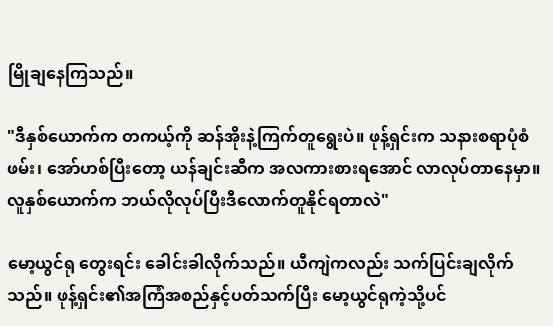မြိုချနေကြသည်။

"ဒီနှစ်ယောက်က တကယ့်ကို ဆန်အိုးနဲ့ကြက်တူရွေးပဲ။ ဖုန့်ရှင်းက သနားစရာပုံစံဖမ်း၊ အော်ဟစ်ပြီးတော့ ယန်ချင်းဆီက အလကားစားရအောင် လာလုပ်တာနေမှာ။ လူနှစ်ယောက်က ဘယ်လိုလုပ်ပြီးဒီလောက်တူနိုင်ရတာလဲ"

မော့ယွင်ရု တွေးရင်း ခေါင်းခါလိုက်သည်။ ယီကျဲကလည်း သက်ပြင်းချလိုက်သည်။ ဖုန့်ရှင်း၏အကြံအစည်နှင့်ပတ်သက်ပြီး မော့ယွင်ရုကဲ့သို့ပင်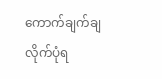ကောက်ချက်ချလိုက်ပုံရ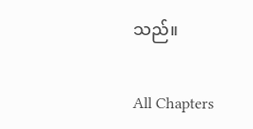သည်။

All Chapters